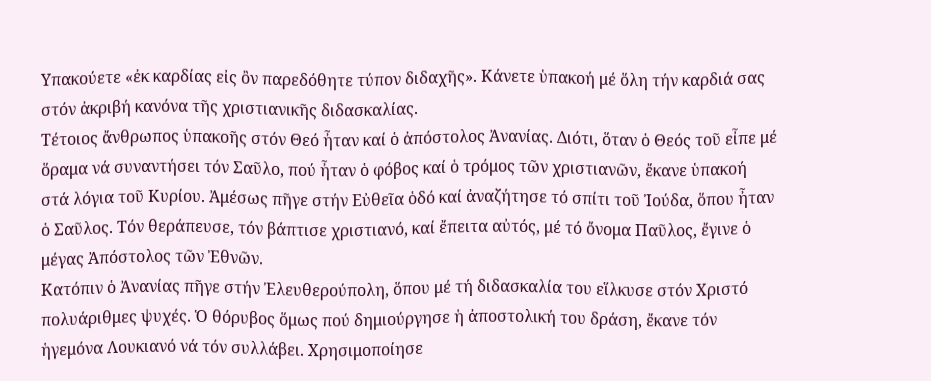Υπακούετε «ἐκ καρδίας εἰς ὂν παρεδόθητε τύπον διδαχῆς». Κάνετε ὑπακοή μέ ὅλη τήν καρδιά σας στόν ἀκριβή κανόνα τῆς χριστιανικῆς διδασκαλίας.
Τέτοιος ἄνθρωπος ὑπακοῆς στόν Θεό ἦταν καί ὁ ἀπόστολος Ἀνανίας. Διότι, ὅταν ὁ Θεός τοῦ εἶπε μέ ὅραμα νά συναντήσει τόν Σαῦλο, πού ἦταν ὁ φόβος καί ὁ τρόμος τῶν χριστιανῶν, ἔκανε ὑπακοή στά λόγια τοῦ Κυρίου. Ἀμέσως πῆγε στήν Εὐθεῖα ὁδό καί ἀναζήτησε τό σπίτι τοῦ Ἰούδα, ὅπου ἦταν ὁ Σαῦλος. Τόν θεράπευσε, τόν βάπτισε χριστιανό, καί ἔπειτα αὐτός, μέ τό ὄνομα Παῦλος, ἔγινε ὁ μέγας Ἀπόστολος τῶν Ἐθνῶν.
Κατόπιν ὁ Ἀνανίας πῆγε στήν Ἐλευθερούπολη, ὅπου μέ τή διδασκαλία του εἵλκυσε στόν Χριστό πολυάριθμες ψυχές. Ὁ θόρυβος ὅμως πού δημιούργησε ἡ ἀποστολική του δράση, ἔκανε τόν ἡγεμόνα Λουκιανό νά τόν συλλάβει. Χρησιμοποίησε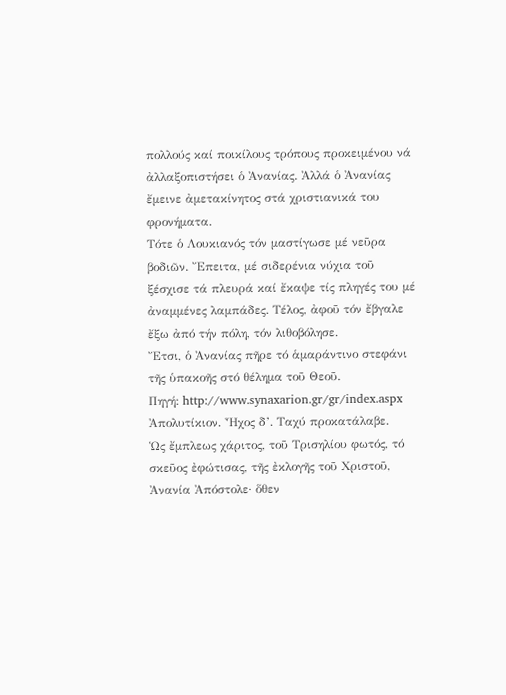πολλούς καί ποικίλους τρόπους προκειμένου νά ἀλλαξοπιστήσει ὁ Ἀνανίας. Ἀλλά ὁ Ἀνανίας ἔμεινε ἀμετακίνητος στά χριστιανικά του φρονήματα.
Τότε ὁ Λουκιανός τόν μαστίγωσε μέ νεῦρα βοδιῶν. Ἔπειτα, μέ σιδερένια νύχια τοῦ ξέσχισε τά πλευρά καί ἔκαψε τίς πληγές του μέ ἀναμμένες λαμπάδες. Τέλος, ἀφοῦ τόν ἔβγαλε ἔξω ἀπό τήν πόλη, τόν λιθοβόλησε.
Ἔτσι, ὁ Ἀνανίας πῆρε τό ἁμαράντινο στεφάνι τῆς ὑπακοῆς στό θέλημα τοῦ Θεοῦ.
Πηγή: http://www.synaxarion.gr/gr/index.aspx
Ἀπολυτίκιον. Ἦχος δ’. Ταχύ προκατάλαβε.
Ὡς ἔμπλεως χάριτος, τοῦ Τρισηλίου φωτός, τό σκεῦος ἐφώτισας, τῆς ἐκλογῆς τοῦ Χριστοῦ, Ἀνανία Ἀπόστολε· ὅθεν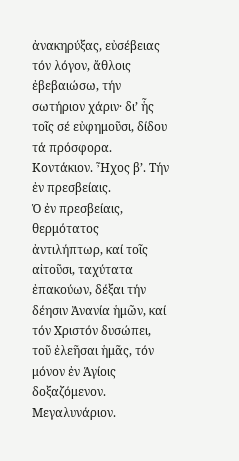ἀνακηρύξας, εὐσέβειας τόν λόγον, ἄθλοις ἐβεβαιώσω, τήν σωτήριον χάριν· δι’ ἧς τοῖς σέ εὐφημοῦσι, δίδου τά πρόσφορα.
Κοντάκιον. Ἦχος β’. Τήν ἐν πρεσβείαις.
Ὁ ἐν πρεσβείαις, θερμότατος ἀντιλήπτωρ, καί τοῖς αἰτοῦσι, ταχύτατα ἐπακούων, δέξαι τήν δέησιν Ἀνανία ἡμῶν, καί τόν Χριστόν δυσώπει, τοῦ ἐλεῆσαι ἡμᾶς, τόν μόνον ἐν Ἁγίοις δοξαζόμενον.
Μεγαλυνάριον.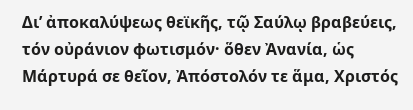Δι’ ἀποκαλύψεως θεϊκῆς, τῷ Σαύλῳ βραβεύεις, τόν οὐράνιον φωτισμόν· ὅθεν Ἀνανία, ὡς Μάρτυρά σε θεῖον, Ἀπόστολόν τε ἅμα, Χριστός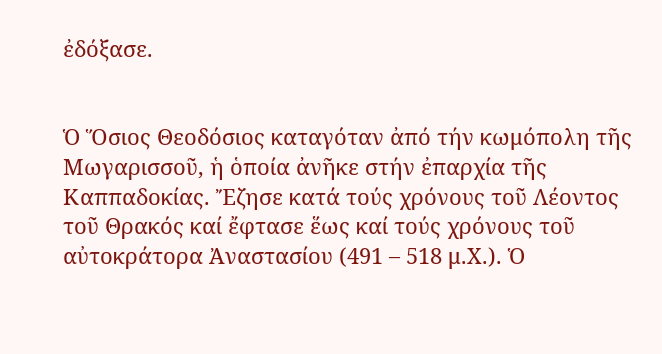ἐδόξασε.


Ὁ Ὅσιος Θεοδόσιος καταγόταν ἀπό τήν κωμόπολη τῆς Μωγαρισσοῦ, ἡ ὁποία ἀνῆκε στήν ἐπαρχία τῆς Καππαδοκίας. Ἔζησε κατά τούς χρόνους τοῦ Λέοντος τοῦ Θρακός καί ἔφτασε ἕως καί τούς χρόνους τοῦ αὐτοκράτορα Ἀναστασίου (491 – 518 μ.Χ.). Ὁ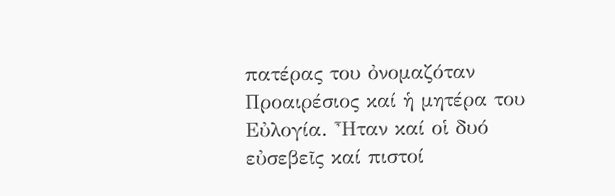πατέρας του ὀνομαζόταν Προαιρέσιος καί ἡ μητέρα του Εὐλογία. Ἦταν καί οἱ δυό εὐσεβεῖς καί πιστοί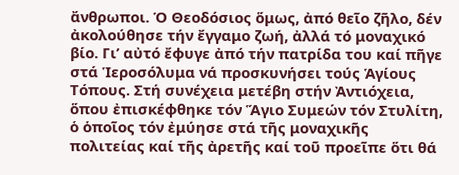ἄνθρωποι. Ὁ Θεοδόσιος ὅμως, ἀπό θεῖο ζῆλο, δέν ἀκολούθησε τήν ἔγγαμο ζωή, ἀλλά τό μοναχικό βίο. Γι’ αὐτό ἔφυγε ἀπό τήν πατρίδα του καί πῆγε στά Ἱεροσόλυμα νά προσκυνήσει τούς Ἁγίους Τόπους. Στή συνέχεια μετέβη στήν Ἀντιόχεια, ὅπου ἐπισκέφθηκε τόν Ἅγιο Συμεών τόν Στυλίτη, ὁ ὁποῖος τόν ἐμύησε στά τῆς μοναχικῆς πολιτείας καί τῆς ἀρετῆς καί τοῦ προεῖπε ὅτι θά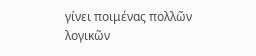γίνει ποιμένας πολλῶν λογικῶν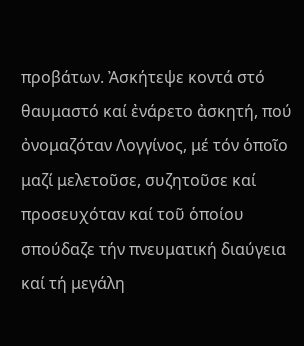προβάτων. Ἀσκήτεψε κοντά στό θαυμαστό καί ἐνάρετο ἀσκητή, πού ὀνομαζόταν Λογγίνος, μέ τόν ὁποῖο μαζί μελετοῦσε, συζητοῦσε καί προσευχόταν καί τοῦ ὁποίου σπούδαζε τήν πνευματική διαύγεια καί τή μεγάλη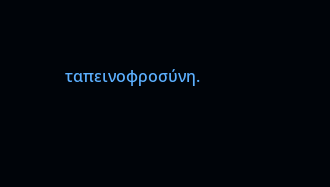ταπεινοφροσύνη.